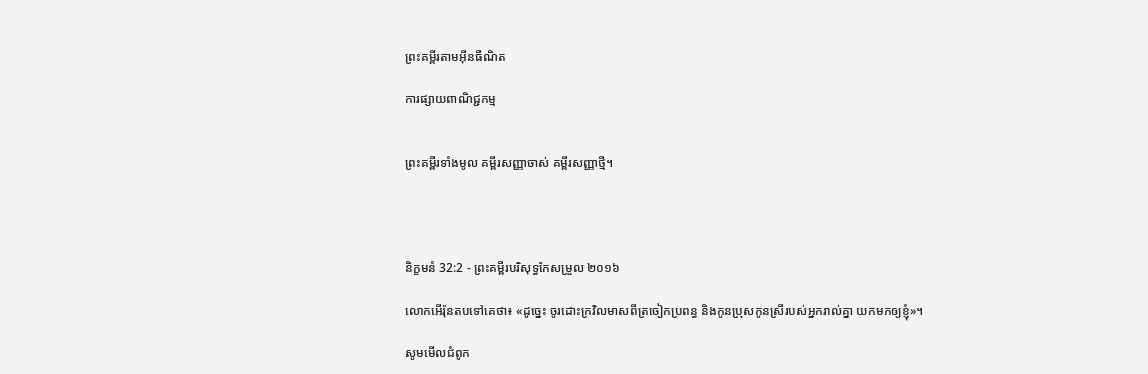ព្រះគម្ពីរតាមអ៊ីនធឺណិត

ការផ្សាយពាណិជ្ជកម្ម


ព្រះគម្ពីរទាំងមូល គម្ពីរសញ្ញាចាស់ គម្ពីរសញ្ញាថ្មី។




និក្ខមនំ 32:2 - ព្រះគម្ពីរបរិសុទ្ធកែសម្រួល ២០១៦

លោកអើរ៉ុនតបទៅគេថា៖ «ដូច្នេះ ចូរដោះក្រវិលមាសពីត្រចៀកប្រពន្ធ និងកូនប្រុសកូនស្រីរបស់អ្នករាល់គ្នា យកមកឲ្យខ្ញុំ»។

សូមមើលជំពូក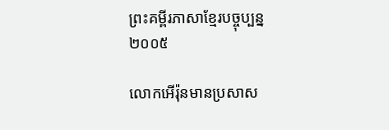ព្រះគម្ពីរភាសាខ្មែរបច្ចុប្បន្ន ២០០៥

លោកអើរ៉ុនមានប្រសាស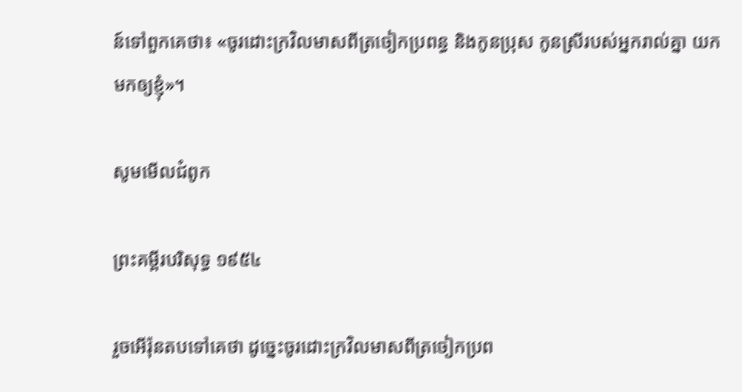ន៍ទៅពួកគេថា៖ «ចូរដោះក្រវិលមាសពីត្រចៀកប្រពន្ធ និងកូនប្រុស កូនស្រីរបស់អ្នករាល់គ្នា យកមកឲ្យខ្ញុំ»។

សូមមើលជំពូក

ព្រះគម្ពីរបរិសុទ្ធ ១៩៥៤

រួចអើរ៉ុនតបទៅគេថា ដូច្នេះចូរដោះក្រវិលមាសពីត្រចៀកប្រព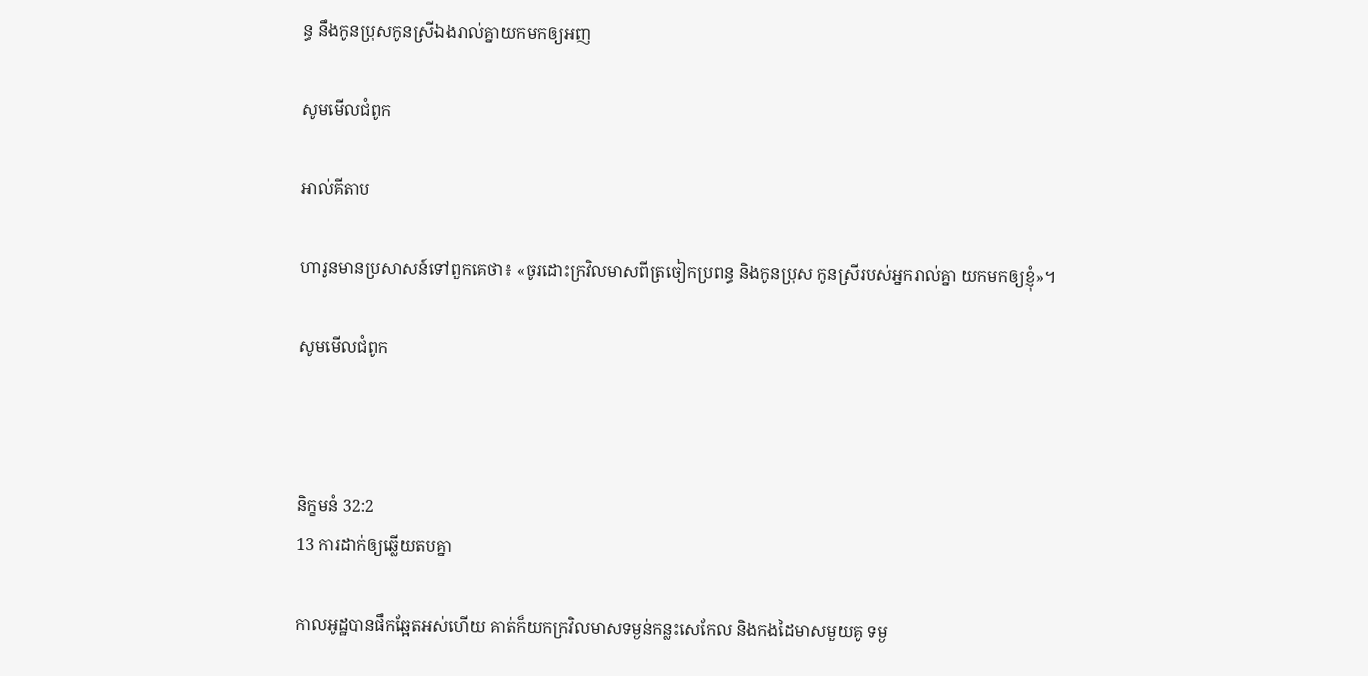ន្ធ នឹងកូនប្រុសកូនស្រីឯងរាល់គ្នាយកមកឲ្យអញ

សូមមើលជំពូក

អាល់គីតាប

ហារូនមានប្រសាសន៍ទៅពួកគេថា៖ «ចូរដោះក្រវិលមាសពីត្រចៀកប្រពន្ធ និងកូនប្រុស កូនស្រីរបស់អ្នករាល់គ្នា យកមកឲ្យខ្ញុំ»។

សូមមើលជំពូក



និក្ខមនំ 32:2
13 ការដាក់ឲ្យឆ្លើយតបគ្នា

កាលអូដ្ឋបានផឹកឆ្អែតអស់ហើយ គាត់ក៏យកក្រវិលមាសទម្ងន់កន្លះសេកែល និងកងដៃមាសមួយគូ ទម្ង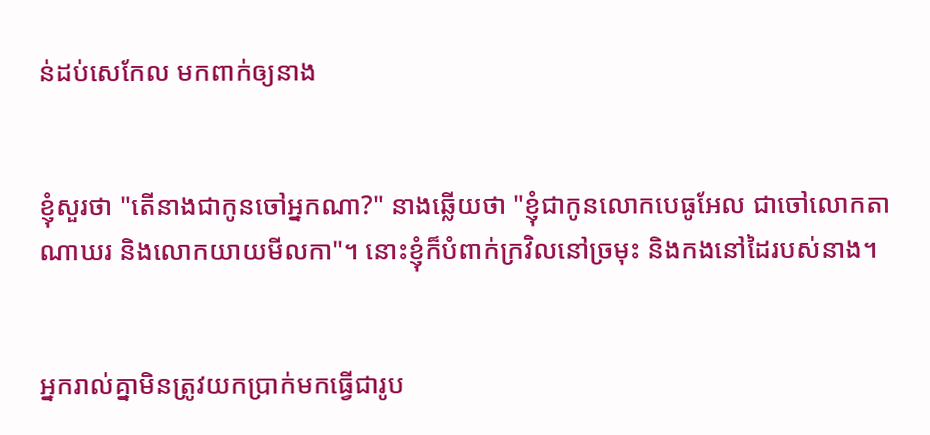ន់ដប់សេកែល មកពាក់ឲ្យនាង


ខ្ញុំសួរថា "តើនាងជាកូនចៅអ្នកណា?" នាងឆ្លើយថា "ខ្ញុំជាកូនលោកបេធូ‌អែល ជាចៅលោកតាណាឃរ និងលោកយាយមីលកា"។ នោះខ្ញុំក៏បំពាក់ក្រវិលនៅច្រមុះ និងកងនៅដៃរបស់នាង។


អ្នករាល់គ្នាមិនត្រូវយកប្រាក់មកធ្វើជារូប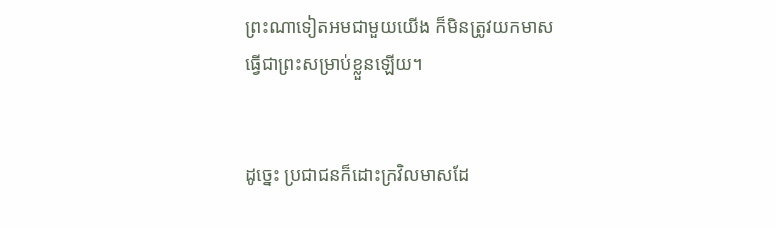ព្រះណាទៀតអមជា‌មួយយើង ក៏មិនត្រូវយកមាសធ្វើជាព្រះសម្រាប់ខ្លួនឡើយ។


ដូច្នេះ ប្រជាជនក៏ដោះក្រវិលមាសដែ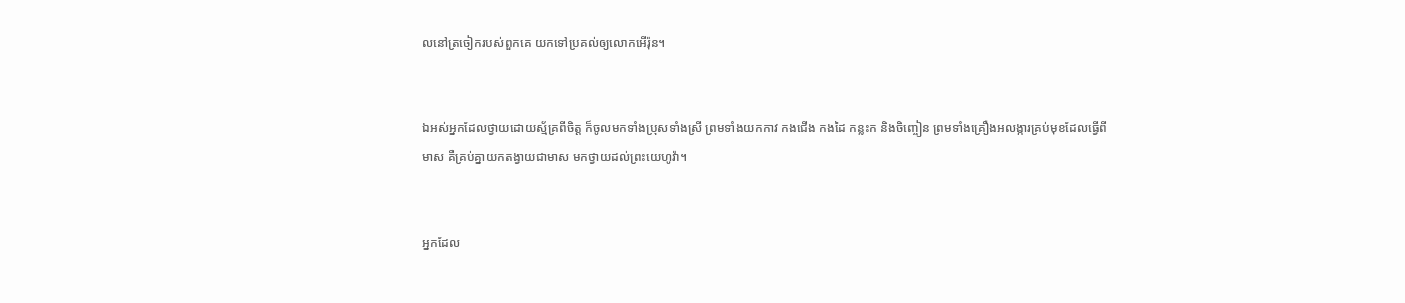លនៅត្រចៀករបស់ពួក‌គេ យកទៅប្រគល់ឲ្យលោកអើរ៉ុន។


ឯអស់អ្នកដែលថ្វាយដោយស្ម័គ្រពីចិត្ត ក៏ចូលមកទាំងប្រុសទាំងស្រី ព្រមទាំងយកកាវ កងជើង កងដៃ កន្លះក និងចិញ្ចៀន ព្រមទាំងគ្រឿងអលង្ការគ្រប់មុខដែលធ្វើពីមាស គឺគ្រប់គ្នាយកតង្វាយជាមាស មកថ្វាយដល់ព្រះ‌យេហូវ៉ា។


អ្នកដែល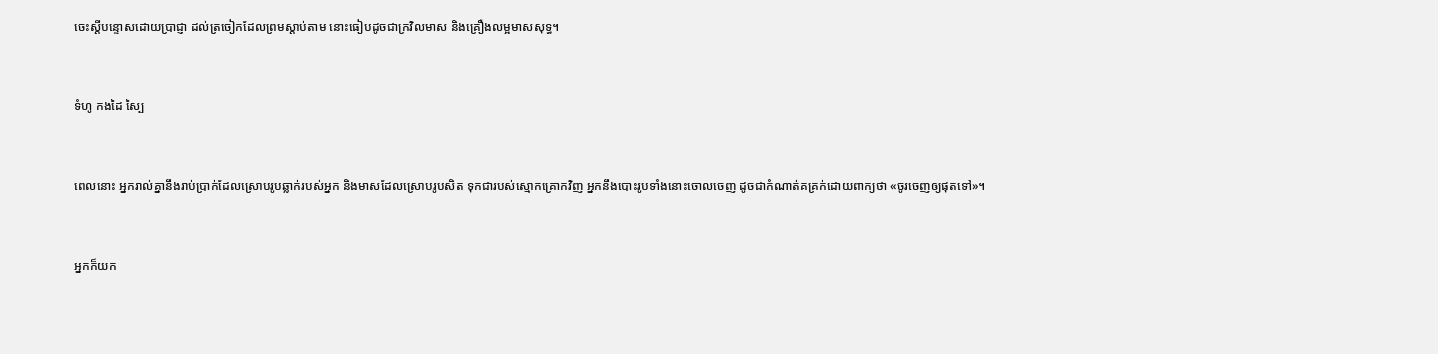ចេះស្តីបន្ទោសដោយប្រាជ្ញា ដល់ត្រចៀកដែលព្រមស្តាប់តាម នោះធៀបដូចជាក្រវិលមាស និងគ្រឿងលម្អមាសសុទ្ធ។


ទំហូ កងដៃ ស្បៃ


ពេលនោះ អ្នករាល់គ្នានឹងរាប់ប្រាក់ដែលស្រោបរូបឆ្លាក់របស់អ្នក និងមាសដែលស្រោបរូបសិត ទុកជារបស់ស្មោក‌គ្រោកវិញ អ្នកនឹងបោះរូបទាំងនោះចោលចេញ ដូចជាកំណាត់គគ្រក់ដោយពាក្យថា «ចូរចេញឲ្យផុតទៅ»។


អ្នកក៏យក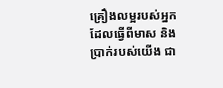គ្រឿងលម្អរបស់អ្នក ដែលធ្វើពីមាស និងប្រាក់របស់យើង ជា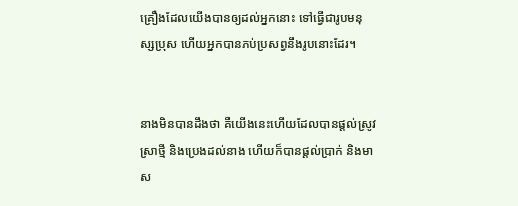គ្រឿងដែលយើងបានឲ្យដល់អ្នកនោះ ទៅធ្វើជារូបមនុស្សប្រុស ហើយអ្នកបានភប់ប្រសព្វនឹងរូបនោះដែរ។


នាងមិនបានដឹងថា គឺយើងនេះហើយដែលបានផ្ដល់ស្រូវ ស្រាថ្មី និងប្រេងដល់នាង ហើយក៏បានផ្ដល់ប្រាក់ និងមាស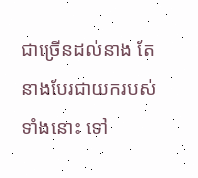ជាច្រើនដល់នាង តែនាងបែរជាយករបស់ទាំងនោះ ទៅ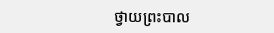ថ្វាយព្រះបាល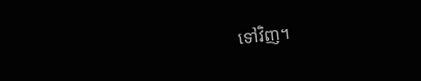ទៅវិញ។